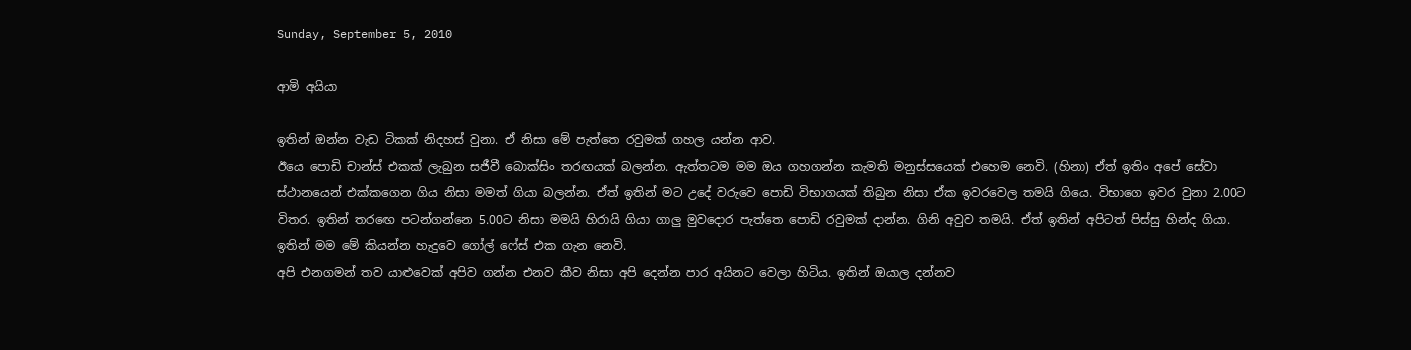Sunday, September 5, 2010

ආමි අයියා

ඉතින් ඔන්න වැඩ ටිකක් නිදහස් වුනා. ඒ නිසා මේ පැත්තෙ රවුමක් ගහල යන්න ආව.
ඊයෙ පොඩි චාන්ස් එකක් ලැබුන සජීවී බොක්සිං තරඟයක් බලන්න. ඇත්තටම මම ඔය ගහගන්න කැමති මනුස්සයෙක් එහෙම නෙවි. (හිනා) ඒත් ඉතිං අපේ සේවා ස්ථානයෙන් එක්කගෙන ගිය නිසා මමත් ගියා බලන්න. ඒත් ඉතින් මට උදේ වරුවෙ පොඩි විභාගයක් තිබුන නිසා ඒක ඉවරවෙල තමයි ගියෙ. විභාගෙ ඉවර වුනා 2.00ට විතර. ඉතින් තරඟෙ පටන්ගන්නෙ 5.00ට නිසා මමයි හිරායි ගියා ගාලු මුවදොර පැත්තෙ පොඩි රවුමක් දාන්න. ගිනි අවුව තමයි. ඒත් ඉතින් අපිටත් පිස්සු හින්ද ගියා.
ඉතින් මම මේ කියන්න හැදුවෙ ගෝල් ෆේස් එක ගැන නෙවි.
අපි එනගමන් තව යාළුවෙක් අපිව ගන්න එනව කීව නිසා අපි දෙන්න පාර අයිනට වෙලා හිටිය. ඉතින් ඔයාල දන්නව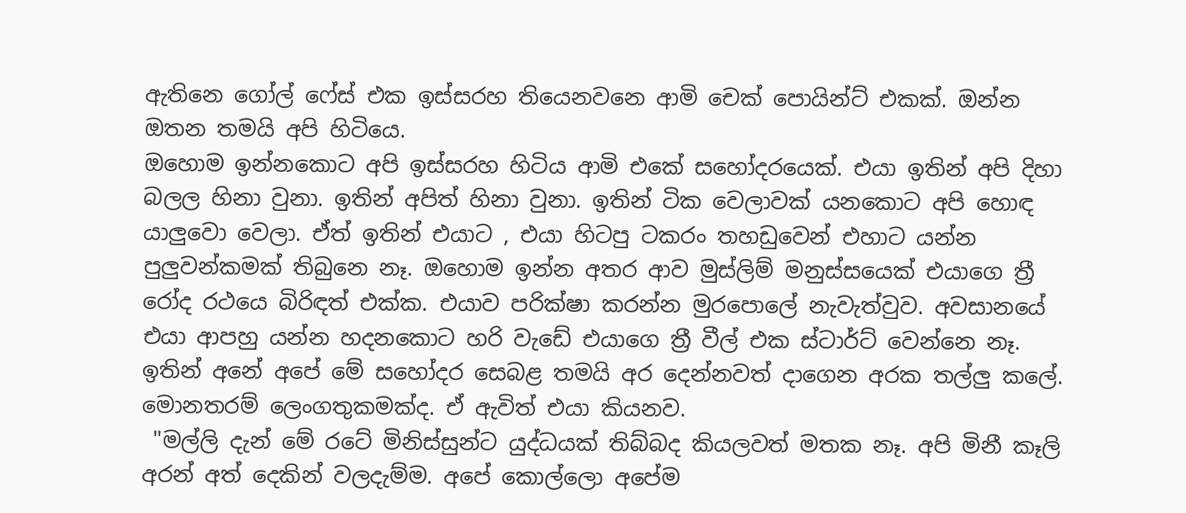ඇතිනෙ ගෝල් ෆේස් එක ඉස්සරහ තියෙනවනෙ ආමි චෙක් පොයින්ට් එකක්. ඔන්න ඔතන තමයි අපි හිටියෙ.
ඔහොම ඉන්නකොට අපි ඉස්සරහ හිටිය ආමි එකේ සහෝදරයෙක්. එයා ඉතින් අපි දිහා බලල හිනා වුනා. ඉතින් අපිත් හිනා වුනා. ඉතින් ටික වෙලාවක් යනකොට අපි හොඳ යාලුවො වෙලා. ඒත් ඉතින් එයාට , එයා හිටපු ටකරං තහඩුවෙන් එහාට යන්න පුලුවන්කමක් තිබුනෙ නෑ. ඔහොම ඉන්න අතර ආව මුස්ලිම් මනුස්සයෙක් එයාගෙ ත්‍රී රෝද රථයෙ බිරිඳත් එක්ක. එයාව පරික්ෂා කරන්න මුරපොලේ නැවැත්වුව. අවසානයේ එයා ආපහු යන්න හදනකොට හරි වැඩේ එයාගෙ ත්‍රී වීල් එක ස්ටාර්ට් වෙන්නෙ නෑ. ඉතින් අනේ අපේ මේ සහෝදර සෙබළ තමයි අර දෙන්නවත් දාගෙන අරක තල්ලු කලේ. මොනතරම් ලෙංගතුකමක්ද. ඒ ඇවිත් එයා කියනව.
 "මල්ලි දැන් මේ රටේ මිනිස්සුන්ට යුද්ධයක් තිබ්බද කියලවත් මතක නෑ. අපි මිනී කෑලි අරන් අත් දෙකින් වලදැම්ම. අපේ කොල්ලො අපේම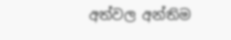අත්වල අන්තිම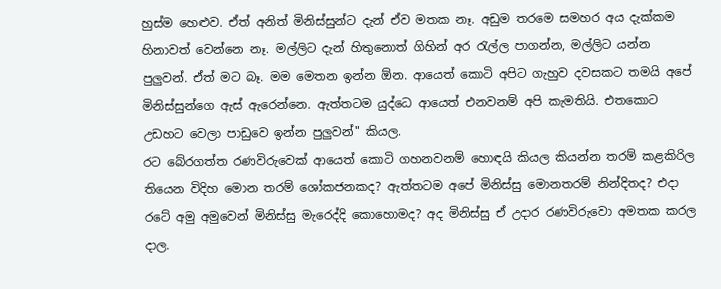හුස්ම හෙළුව. ඒත් අනිත් මිනිස්සුන්ට දැන් ඒව මතක නෑ. අඩුම තරමෙ සමහර අය දැක්කම හිනාවත් වෙන්නෙ නෑ. මල්ලිට දැන් හිතුනොත් ගිහින් අර රැල්ල පාගන්න, මල්ලිට යන්න පුලුවන්. ඒත් මට බෑ. මම මෙතන ඉන්න ඕන. ආයෙත් කොටි අපිට ගැහුව දවසකට තමයි අපේ මිනිස්සුන්ගෙ ඇස් ඇරෙන්නෙ. ඇත්තටම යුද්ධෙ ආයෙත් එනවනම් අපි කැමතියි. එතකොට උඩහට වෙලා පාඩුවෙ ඉන්න පුලුවන්" කියල.
රට බේරගත්ත රණවිරුවෙක් ආයෙත් කොටි ගහනවනම් හොඳයි කියල කියන්න තරම් කළකිරිල තියෙන විදිහ මොන තරම් ශෝකජනකද? ඇත්තටම අපේ මිනිස්සු මොනතරම් නින්දිතද? එදා රටේ අමු අමුවෙන් මිනිස්සු මැරෙද්දි කොහොමද? අද මිනිස්සු ඒ උදාර රණවිරුවො අමතක කරල දාල.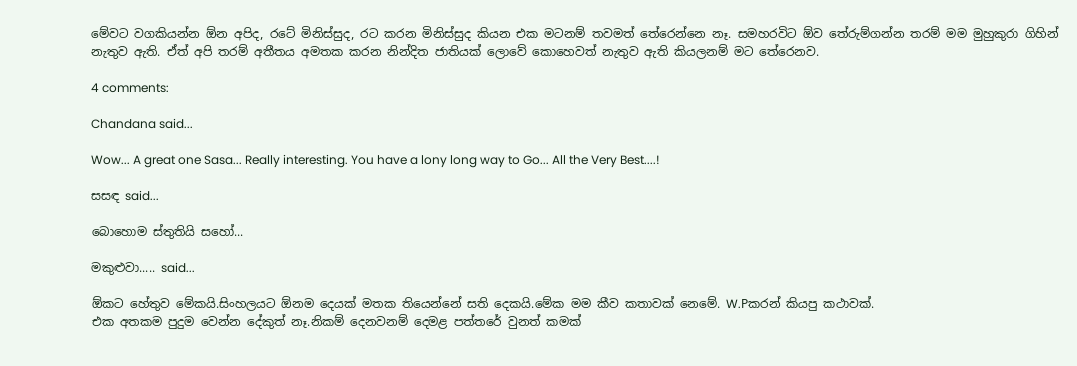මේවට වගකියන්න ඕන අපිද, රටේ මිනිස්සුද, රට කරන මිනිස්සුද කියන එක මටනම් තවමත් තේරෙන්නෙ නෑ. සමහරවිට ඕව තේරුම්ගන්න තරම් මම මුහුකුරා ගිහින් නැතුව ඇති. ඒත් අපි තරම් අතීතය අමතක කරන නින්දිත ජාතියක් ලොවේ කොහෙවත් නැතුව ඇති කියලනම් මට තේරෙනව.

4 comments:

Chandana said...

Wow... A great one Sasa... Really interesting. You have a lony long way to Go... All the Very Best....!

සසඳ said...

බොහොම ස්තුතියි සහෝ...

මකුළුවා..... said...

ඕකට හේතුව මේකයි.සිංහලයට ඕනම දෙයක් මතක තියෙන්නේ සති දෙකයි.මේක මම කීව කතාවක් නෙමේ. W.Pකරන් කියපු කථාවක්.
එක අතකම පුදුම වෙන්න දේකුත් නෑ.නිකම් දෙනවනම් දෙමළ පත්තරේ වුනත් කමක්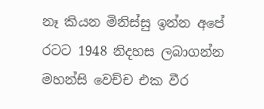නෑ කියන මිනිස්සු ඉන්න අපේ රටට 1948 නිදහස ලබාගන්න මහන්සි වෙච්ච එක වීර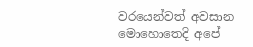වරයෙන්වත් අවසාන මොහොතෙදි අපේ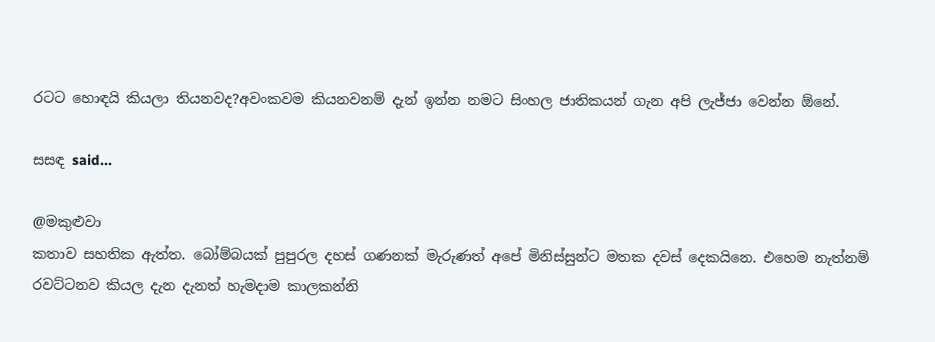රටට හොඳයි කියලා තියනවද?අවංකවම කියනවනම් දැන් ඉන්න නමට සිංහල ජාතිකයන් ගැන අපි ලැජ්ජා වෙන්න ඕනේ.

සසඳ said...

@මකුළුවා
කතාව සහතික ඇත්ත. බෝම්බයක් පුපුරල දහස්‌ ගණනක් මැරුණත් අපේ මිනිස්සුන්ට මතක දවස් දෙකයිනෙ. එහෙම නැත්නම් රවට්ටනව කියල දැන දැනත් හැමදාම කාලකන්නි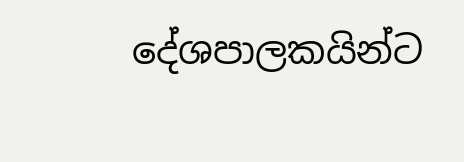දේශපාලකයින්ට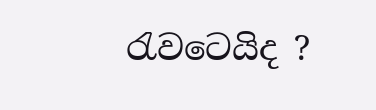රැවටෙයිද ?